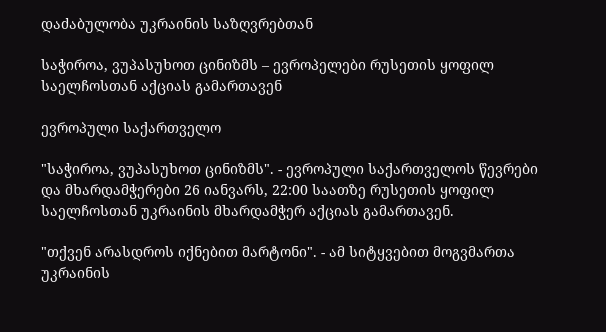დაძაბულობა უკრაინის საზღვრებთან

საჭიროა, ვუპასუხოთ ცინიზმს – ევროპელები რუსეთის ყოფილ საელჩოსთან აქციას გამართავენ

ევროპული საქართველო

"საჭიროა, ვუპასუხოთ ცინიზმს". - ევროპული საქართველოს წევრები და მხარდამჭერები 26 იანვარს, 22:00 საათზე რუსეთის ყოფილ საელჩოსთან უკრაინის მხარდამჭერ აქციას გამართავენ.

"თქვენ არასდროს იქნებით მარტონი". - ამ სიტყვებით მოგვმართა უკრაინის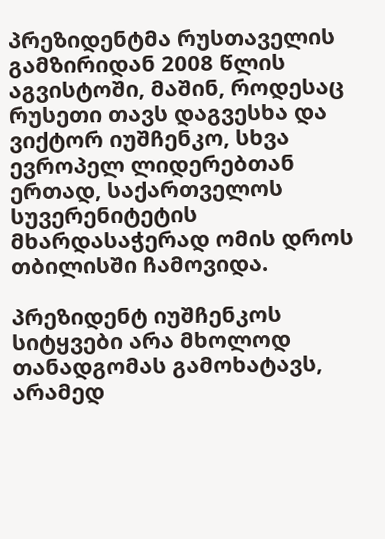პრეზიდენტმა რუსთაველის გამზირიდან 2008 წლის აგვისტოში, მაშინ, როდესაც რუსეთი თავს დაგვესხა და ვიქტორ იუშჩენკო, სხვა ევროპელ ლიდერებთან ერთად, საქართველოს სუვერენიტეტის მხარდასაჭერად ომის დროს თბილისში ჩამოვიდა.

პრეზიდენტ იუშჩენკოს სიტყვები არა მხოლოდ თანადგომას გამოხატავს, არამედ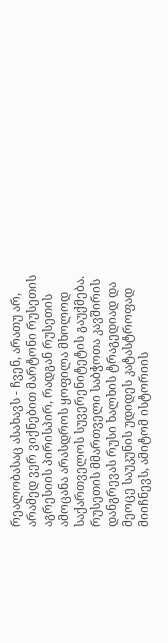რეალობასაც ასახავს - ჩვენ, არათუ არ, არამედ ვერ ვიქნებით მარტონი რუსეთის აგრესიის პირისპირ, რადგან რუსეთის ამოცანა არასდროს ყოფილა მხოლოდ საქართველოს სუვერენიტეტის გაუქმება. რუსეთის მმართველი საბჭოთა კავშირის დანგრევას რუსი ხალხის ტრაგედიად და მეოცე საუკუნის უდიდეს კატასტროფად მიიჩნევს, ამიტომ ისტორიის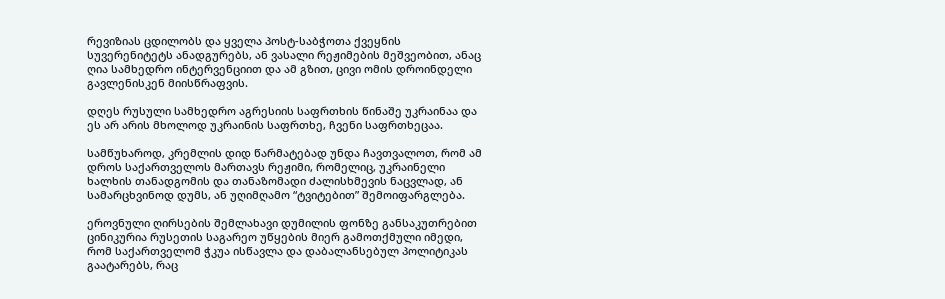რევიზიას ცდილობს და ყველა პოსტ-საბჭოთა ქვეყნის სუვერენიტეტს ანადგურებს, ან ვასალი რეჟიმების მეშვეობით, ანაც ღია სამხედრო ინტერვენციით და ამ გზით, ცივი ომის დროინდელი გავლენისკენ მიისწრაფვის.

დღეს რუსული სამხედრო აგრესიის საფრთხის წინაშე უკრაინაა და ეს არ არის მხოლოდ უკრაინის საფრთხე, ჩვენი საფრთხეცაა.

სამწუხაროდ, კრემლის დიდ წარმატებად უნდა ჩავთვალოთ, რომ ამ დროს საქართველოს მართავს რეჟიმი, რომელიც, უკრაინელი ხალხის თანადგომის და თანაზომადი ძალისხმევის ნაცვლად, ან სამარცხვინოდ დუმს, ან უღიმღამო “ტვიტებით” შემოიფარგლება.

ეროვნული ღირსების შემლახავი დუმილის ფონზე განსაკუთრებით ცინიკურია რუსეთის საგარეო უწყების მიერ გამოთქმული იმედი, რომ საქართველომ ჭკუა ისწავლა და დაბალანსებულ პოლიტიკას გაატარებს, რაც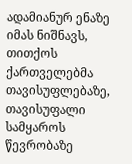ადამიანურ ენაზე იმას ნიშნავს, თითქოს ქართველებმა თავისუფლებაზე, თავისუფალი სამყაროს წევრობაზე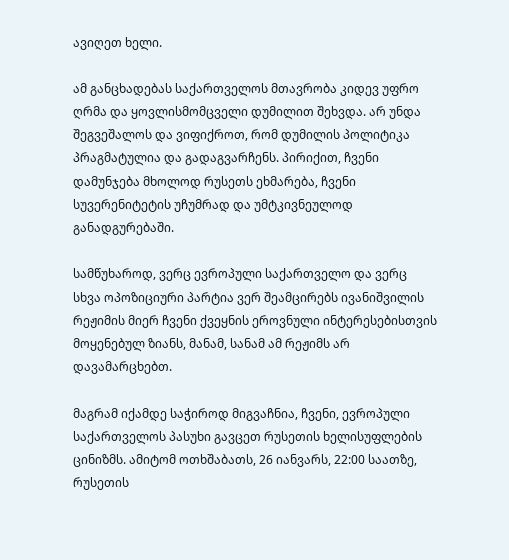ავიღეთ ხელი.

ამ განცხადებას საქართველოს მთავრობა კიდევ უფრო ღრმა და ყოვლისმომცველი დუმილით შეხვდა. არ უნდა შეგვეშალოს და ვიფიქროთ, რომ დუმილის პოლიტიკა პრაგმატულია და გადაგვარჩენს. პირიქით, ჩვენი დამუნჯება მხოლოდ რუსეთს ეხმარება, ჩვენი სუვერენიტეტის უჩუმრად და უმტკივნეულოდ განადგურებაში.

სამწუხაროდ, ვერც ევროპული საქართველო და ვერც სხვა ოპოზიციური პარტია ვერ შეამცირებს ივანიშვილის რეჟიმის მიერ ჩვენი ქვეყნის ეროვნული ინტერესებისთვის მოყენებულ ზიანს, მანამ, სანამ ამ რეჟიმს არ დავამარცხებთ.

მაგრამ იქამდე საჭიროდ მიგვაჩნია, ჩვენი, ევროპული საქართველოს პასუხი გავცეთ რუსეთის ხელისუფლების ცინიზმს. ამიტომ ოთხშაბათს, 26 იანვარს, 22:00 საათზე, რუსეთის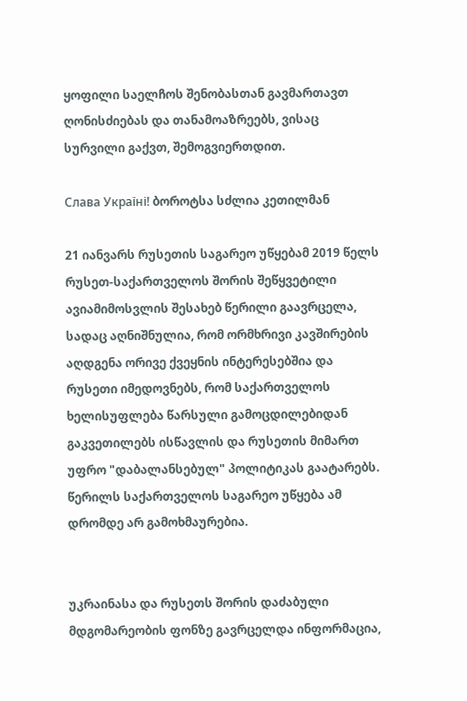ყოფილი საელჩოს შენობასთან გავმართავთ ღონისძიებას და თანამოაზრეებს, ვისაც სურვილი გაქვთ, შემოგვიერთდით.

Слава Україні! ბოროტსა სძლია კეთილმან

21 იანვარს რუსეთის საგარეო უწყებამ 2019 წელს რუსეთ-საქართველოს შორის შეწყვეტილი ავიამიმოსვლის შესახებ წერილი გაავრცელა, სადაც აღნიშნულია, რომ ორმხრივი კავშირების აღდგენა ორივე ქვეყნის ინტერესებშია და რუსეთი იმედოვნებს, რომ საქართველოს ხელისუფლება წარსული გამოცდილებიდან გაკვეთილებს ისწავლის და რუსეთის მიმართ უფრო "დაბალანსებულ" პოლიტიკას გაატარებს. წერილს საქართველოს საგარეო უწყება ამ დრომდე არ გამოხმაურებია.


უკრაინასა და რუსეთს შორის დაძაბული მდგომარეობის ფონზე გავრცელდა ინფორმაცია,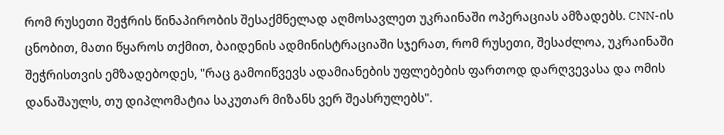რომ რუსეთი შეჭრის წინაპირობის შესაქმნელად აღმოსავლეთ უკრაინაში ოპერაციას ამზადებს. CNN-ის ცნობით, მათი წყაროს თქმით, ბაიდენის ადმინისტრაციაში სჯერათ, რომ რუსეთი, შესაძლოა, უკრაინაში შეჭრისთვის ემზადებოდეს, "რაც გამოიწვევს ადამიანების უფლებების ფართოდ დარღვევასა და ომის დანაშაულს, თუ დიპლომატია საკუთარ მიზანს ვერ შეასრულებს".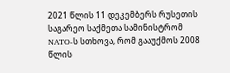2021 წლის 11 დეკემბერს რუსეთის საგარეო საქმეთა სამინისტრომ NATO-ს სთხოვა, რომ გააუქმოს 2008 წლის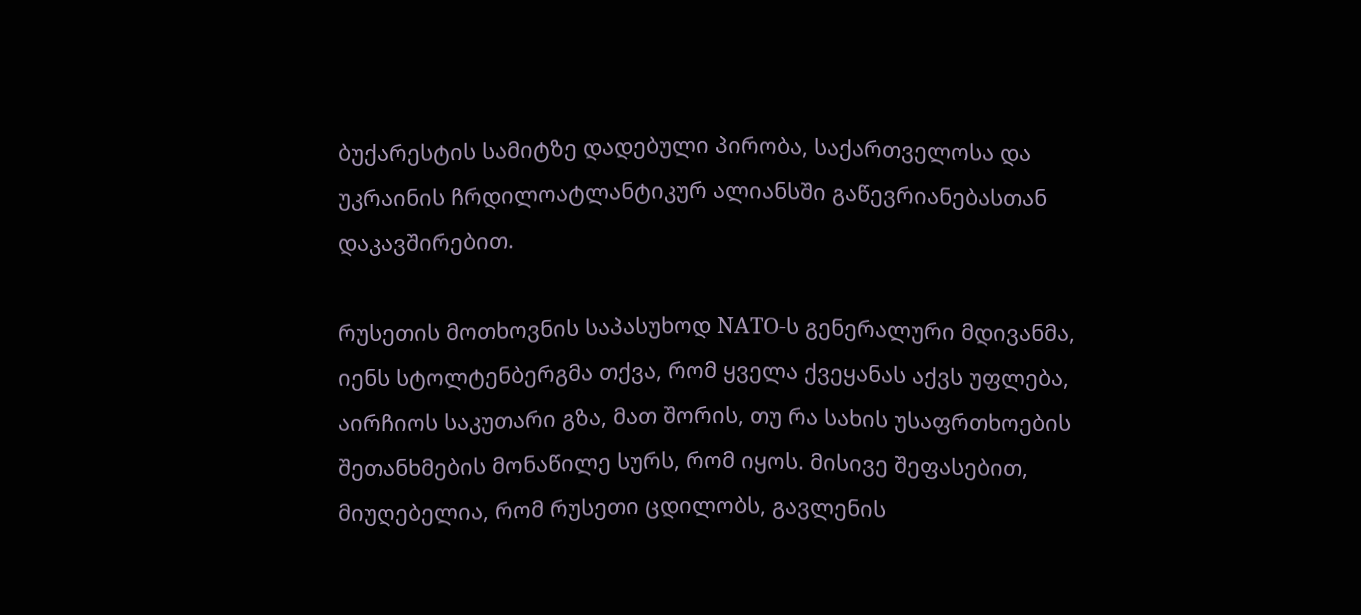ბუქარესტის სამიტზე დადებული პირობა, საქართველოსა და უკრაინის ჩრდილოატლანტიკურ ალიანსში გაწევრიანებასთან დაკავშირებით.

რუსეთის მოთხოვნის საპასუხოდ NATO-ს გენერალური მდივანმა, იენს სტოლტენბერგმა თქვა, რომ ყველა ქვეყანას აქვს უფლება, აირჩიოს საკუთარი გზა, მათ შორის, თუ რა სახის უსაფრთხოების შეთანხმების მონაწილე სურს, რომ იყოს. მისივე შეფასებით, მიუღებელია, რომ რუსეთი ცდილობს, გავლენის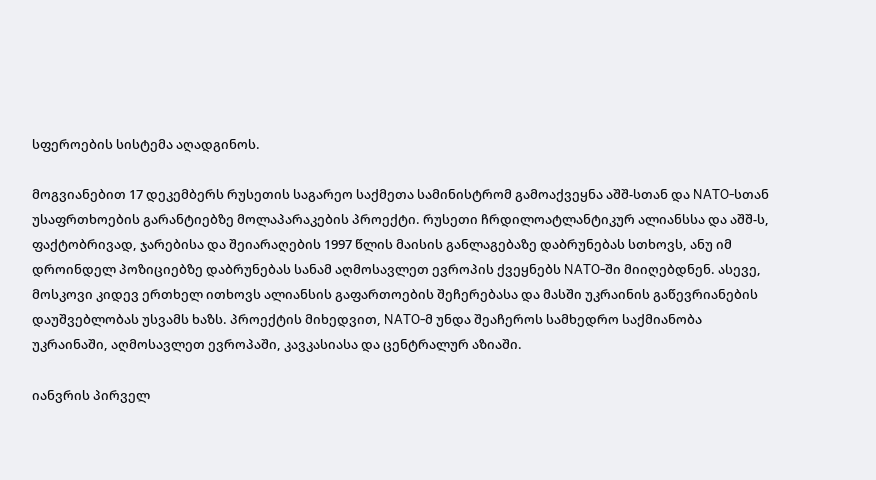სფეროების სისტემა აღადგინოს.

მოგვიანებით 17 დეკემბერს რუსეთის საგარეო საქმეთა სამინისტრომ გამოაქვეყნა აშშ-სთან და NATO-სთან უსაფრთხოების გარანტიებზე მოლაპარაკების პროექტი. რუსეთი ჩრდილოატლანტიკურ ალიანსსა და აშშ-ს, ფაქტობრივად, ჯარებისა და შეიარაღების 1997 წლის მაისის განლაგებაზე დაბრუნებას სთხოვს, ანუ იმ დროინდელ პოზიციებზე დაბრუნებას სანამ აღმოსავლეთ ევროპის ქვეყნებს NATO-ში მიიღებდნენ. ასევე, მოსკოვი კიდევ ერთხელ ითხოვს ალიანსის გაფართოების შეჩერებასა და მასში უკრაინის გაწევრიანების დაუშვებლობას უსვამს ხაზს. პროექტის მიხედვით, NATO-მ უნდა შეაჩეროს სამხედრო საქმიანობა უკრაინაში, აღმოსავლეთ ევროპაში, კავკასიასა და ცენტრალურ აზიაში.

იანვრის პირველ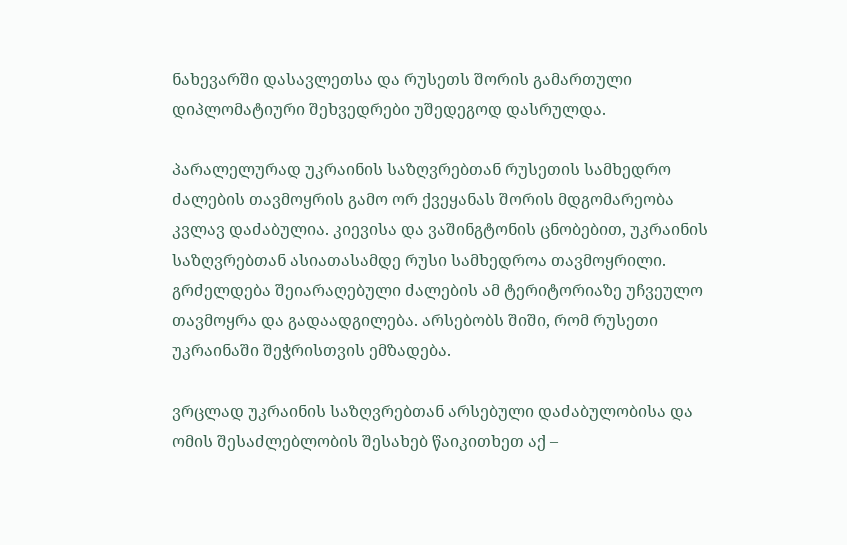ნახევარში დასავლეთსა და რუსეთს შორის გამართული დიპლომატიური შეხვედრები უშედეგოდ დასრულდა.

პარალელურად უკრაინის საზღვრებთან რუსეთის სამხედრო ძალების თავმოყრის გამო ორ ქვეყანას შორის მდგომარეობა კვლავ დაძაბულია. კიევისა და ვაშინგტონის ცნობებით, უკრაინის საზღვრებთან ასიათასამდე რუსი სამხედროა თავმოყრილი. გრძელდება შეიარაღებული ძალების ამ ტერიტორიაზე უჩვეულო თავმოყრა და გადაადგილება. არსებობს შიში, რომ რუსეთი უკრაინაში შეჭრისთვის ემზადება.

ვრცლად უკრაინის საზღვრებთან არსებული დაძაბულობისა და ომის შესაძლებლობის შესახებ წაიკითხეთ აქ –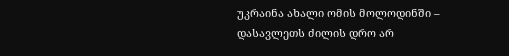უკრაინა ახალი ომის მოლოდინში – დასავლეთს ძილის დრო არ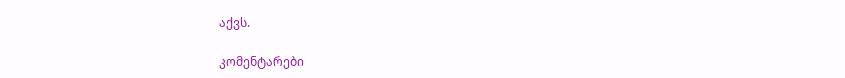აქვს.

კომენტარები